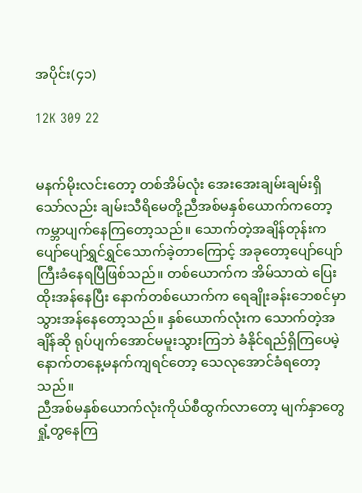အပိုင်း(၄၁)

12K 309 22


မနက်မိုးလင်းတော့ တစ်အိမ်လုံး အေးအေးချမ်းချမ်းရှိသော်လည်း ချမ်းသီရိမေတို့ညီအစ်မနှစ်ယောက်ကတော့ ကမ္ဘာပျက်နေကြတော့သည်။ သောက်တဲ့အချိန်တုန်းက ပျော်ပျော်ရွှင်ရွှင်သောက်ခဲ့တာကြောင့် အခုတော့ပျော်ပျော်ကြီးခံနေရပြီဖြစ်သည်။ တစ်ယောက်က အိမ်သာထဲ ပြေးထိုးအန်နေပြီး နောက်တစ်ယောက်က ရေချိုးခန်းဘေစင်မှာ သွားအန်နေတော့သည်။ နှစ်ယောက်လုံးက သောက်တဲ့အချိန်ဆို ရုပ်ပျက်အောင်မမူးသွားကြဘဲ ခံနိုင်ရည်ရှိကြပေမဲ့ နောက်တနေ့မနက်ကျရင်တော့ သေလုအောင်ခံရတော့သည်။
ညီအစ်မနှစ်ယောက်လုံးကိုယ်စီထွက်လာတော့ မျက်နှာတွေရှုံ့တွနေကြ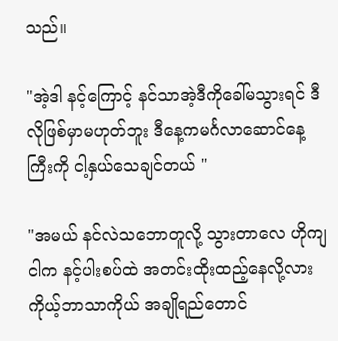သည်။

"အဲ့ဒါ နင့်ကြောင့် နင်သာအဲ့ဒီကိုခေါ်မသွားရင် ဒီလိုဖြစ်မှာမဟုတ်ဘူး ဒီနေ့ကမင်္ဂလာဆောင်နေ့ကြီးကို ငါ့နှယ်သေချင်တယ် "

"အမယ် နင်လဲသဘောတူလို့ သွားတာလေ ဟိုကျ ငါက နင့်ပါးစပ်ထဲ အတင်းထိုးထည့်နေလို့လား ကိုယ့်ဘာသာကိုယ် အချိုရည်တောင်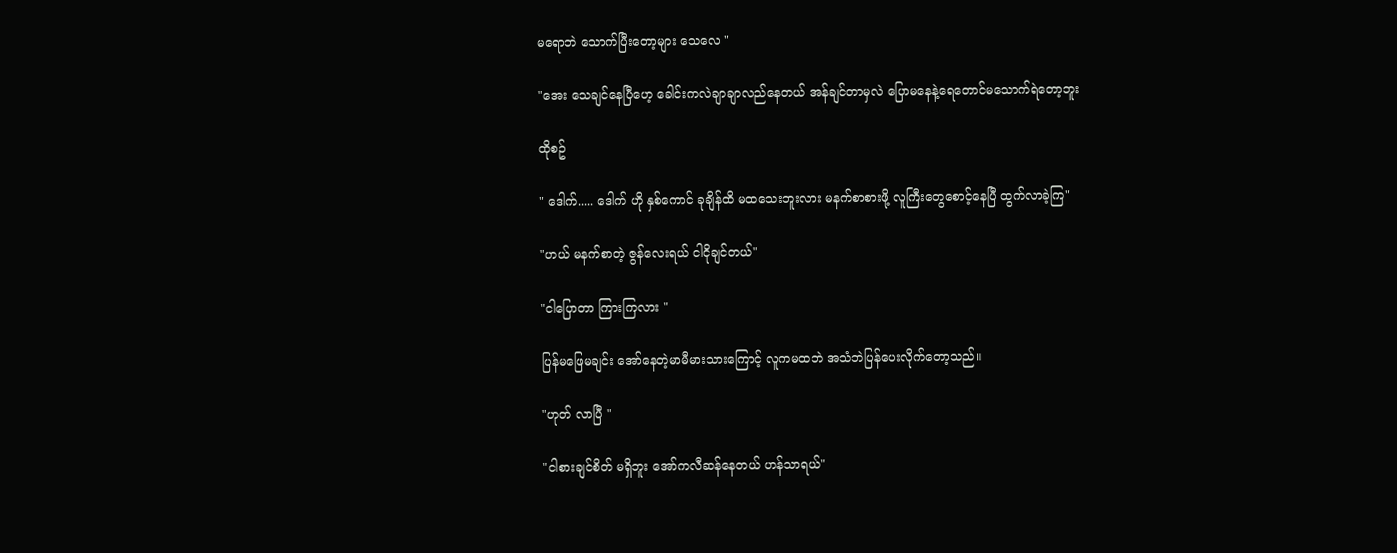မရောဘဲ သောက်ပြီးတော့များ သေလေ "

"အေး သေချင်နေပြီဟေ့ ခေါင်းကလဲချာချာလည်နေတယ် အန်ချင်တာမှလဲ ပြောမနေနဲ့ရေတောင်မသောက်ရဲတော့ဘူး

ထိုစဥ်

" ဒေါက်..... ဒေါက် ဟို နှစ်ကောင် ခုချိန်ထိ မထသေးဘူးလား မနက်စာစားဖို့ လူကြီးတွေစောင့်နေပြီ ထွက်လာခဲ့ကြ"

"ဟယ် မနက်စာတဲ့ ဇွန်လေးရယ် ငါငိုချင်တယ်"

"ငါပြောတာ ကြားကြလား "

ပြန်မဖြေမချင်း အော်နေတဲ့မာမီမားသားကြောင့် လူကမထဘဲ အသံဘဲပြန်ပေးလိုက်တော့သည်။

"ဟုတ် လာပြီ "

"ငါစားချင်စိတ် မရှိဘူး အော်ကလီဆန်နေတယ် ဟန်သာရယ်"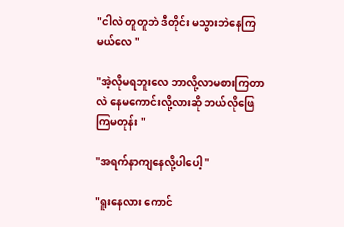"ငါလဲ တူတူဘဲ ဒီတိုင်း မသွားဘဲနေကြမယ်လေ "

"အဲ့လိုမရဘူးလေ ဘာလို့လာမစားကြတာလဲ နေမကောင်းလို့လားဆို ဘယ်လိုဖြေကြမတုန်း "

"အရက်နာကျနေလို့ပါပေါ့ "

"ရူးနေလား ကောင်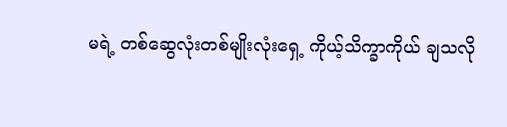မရဲ့ တစ်ဆွေလုံးတစ်မျိုးလုံးရှေ့ ကိုယ့်သိက္ခာကိုယ် ချသလို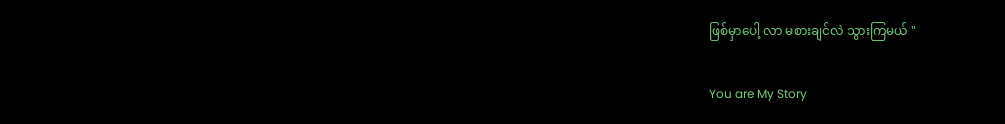ဖြစ်မှာပေါ့ လာ မစားချင်လဲ သွားကြမယ် "

You are My Story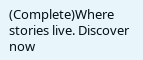(Complete)Where stories live. Discover now